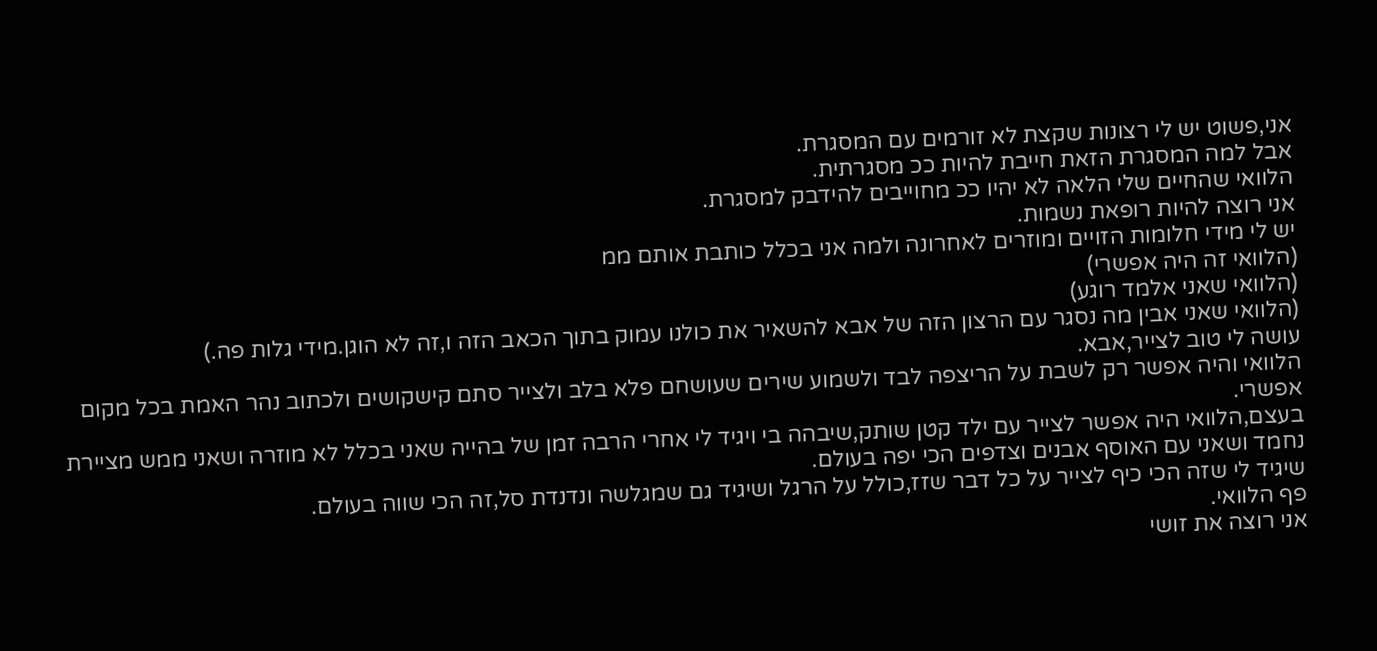אני,פשוט יש לי רצונות שקצת לא זורמים עם המסגרת.
אבל למה המסגרת הזאת חייבת להיות ככ מסגרתית.
הלוואי שהחיים שלי הלאה לא יהיו ככ מחוייבים להידבק למסגרת.
אני רוצה להיות רופאת נשמות.
יש לי מידי חלומות הזויים ומוזרים לאחרונה ולמה אני בכלל כותבת אותם ממ
(הלוואי זה היה אפשרי)
(הלוואי שאני אלמד רוגע)
(הלוואי שאני אבין מה נסגר עם הרצון הזה של אבא להשאיר את כולנו עמוק בתוך הכאב הזה ו,זה לא הוגן.מידי גלות פה.)
עושה לי טוב לצייר,אבא.
הלוואי והיה אפשר רק לשבת על הריצפה לבד ולשמוע שירים שעושחם פלא בלב ולצייר סתם קישקושים ולכתוב נהר האמת בכל מקום אפשרי.
בעצם,הלוואי היה אפשר לצייר עם ילד קטן שותק,שיבהה בי ויגיד לי אחרי הרבה זמן של בהייה שאני בכלל לא מוזרה ושאני ממש מציירת נחמד ושאני עם האוסף אבנים וצדפים הכי יפה בעולם.
שיגיד לי שזה הכי כיף לצייר על כל דבר שזז,כולל על הרגל ושיגיד גם שמגלשה ונדנדת סל,זה הכי שווה בעולם.
פף הלוואי.
אני רוצה את זושי